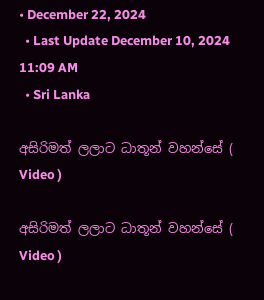• December 22, 2024
  • Last Update December 10, 2024 11:09 AM
  • Sri Lanka

අසිරිමත් ලලාට ධාතූන් වහන්සේ ( Video )

අසිරිමත් ලලාට ධාතූන් වහන්සේ ( Video )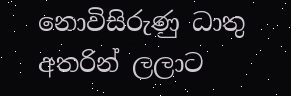නොවිසිරුණු ධාතු අතරින් ලලාට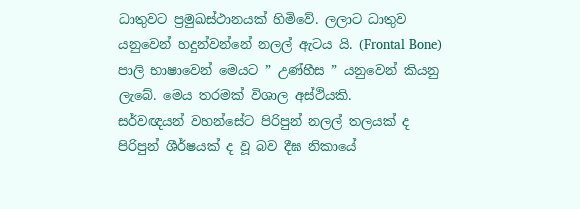ධාතුවට ප්‍රමුඛස්ථානයක් හිමිවේ. ලලාට ධාතුව යනුවෙන් හදුන්වන්නේ නලල් ඇටය යි. (Frontal Bone) පාලි භාෂාවෙන් මෙයට ” උණ්හීස ” යනුවෙන් කියනු ලැබේ. මෙය තරමක් විශාල අස්ථියකි.
සර්වඥයන් වහන්සේට පිරිපුන් නලල් තලයක් ද පිරිපුන් ශීර්ෂයක් ද වූ බව දීඝ නිකායේ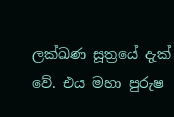ලක්ඛණ සූත්‍රයේ දැක් වේ. එය මහා පුරුෂ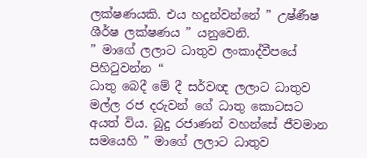ලක්ෂණයකි. එය හදුන්වන්නේ ” උෂ්ණීෂ ශීර්ෂ ලක්ෂණය ” යනුවෙනි.
” මාගේ ලලාට ධාතුව ලංකාද්වීපයේ පිහිටුවන්න “
ධාතු බෙදී මේ දී සර්වඥ ලලාට ධාතුව මල්ල රජ දරුවන් ගේ ධාතු කොටසට අයත් විය. බුදු රජාණන් වහන්සේ ජීවමාන සමයෙහි ” මාගේ ලලාට ධාතුව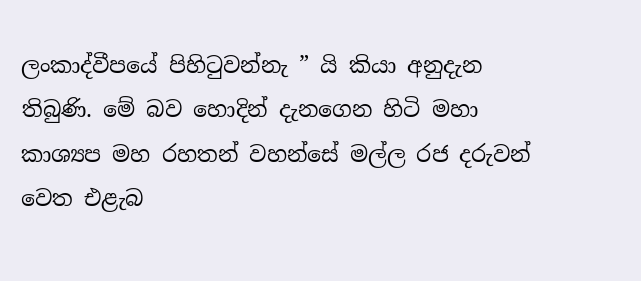ලංකාද්වීපයේ පිහිටුවන්නැ ” යි කියා අනුදැන තිබුණි. මේ බව හොදින් දැනගෙන හිටි මහා කාශ්‍යප මහ රහතන් වහන්සේ මල්ල රජ දරුවන් වෙත එළැබ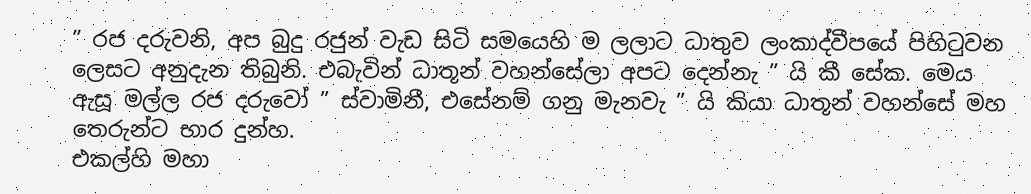” රජ දරුවනි, අප බුදු රජුන් වැඩ සිටි සමයෙහි ම ලලාට ධාතුව ලංකාද්වීපයේ පිහිටුවන ලෙසට අනුදැන තිබුනි. එබැවින් ධාතූන් වහන්සේලා අපට දෙන්නැ ” යි කී සේක. මෙය ඇසූ මල්ල රජ දරුවෝ ” ස්වාමිනී, එසේනම් ගනු මැනවැ ” යි කියා ධාතූන් වහන්සේ මහ තෙරුන්ට භාර දුන්හ.
එකල්හි මහා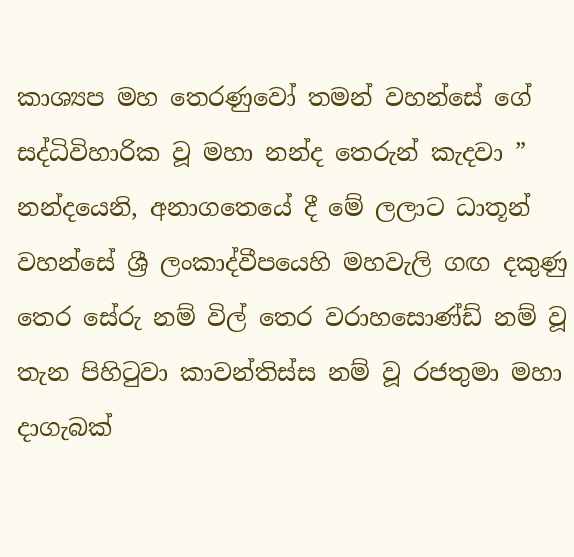කාශ්‍යප මහ තෙරණුවෝ තමන් වහන්සේ ගේ සද්ධිවිහාරික වූ මහා නන්ද තෙරුන් කැදවා ” නන්දයෙනි, අනාගතෙයේ දී මේ ලලාට ධාතූන් වහන්සේ ශ්‍රී ලංකාද්වීපයෙහි මහවැලි ගඟ දකුණු තෙර සේරු නම් විල් තෙර වරාහසොණ්ඩ් නම් වූ තැන පිහිටුවා කාවන්තිස්ස නම් වූ රජතුමා මහා දාගැබක්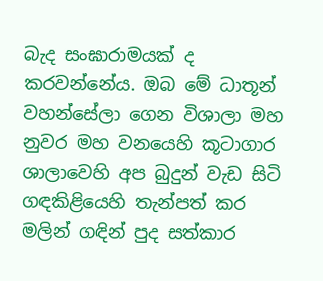බැද සංඝාරාමයක් ද කරවන්නේය. ඔබ මේ ධාතූන් වහන්සේලා ගෙන විශාලා මහ නුවර මහ වනයෙහි කූටාගාර ශාලාවෙහි අප බුදුන් වැඩ සිටි ගඳකිළියෙහි තැන්පත් කර මලින් ගඳින් පුද සත්කාර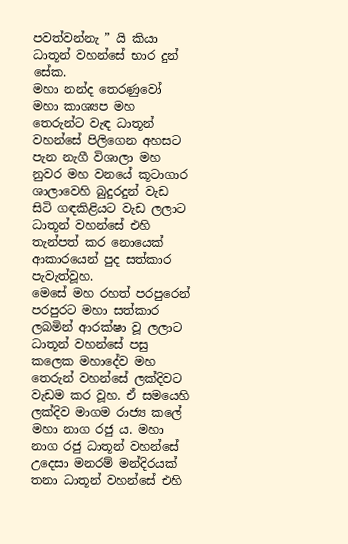පවත්වන්නැ ” යි කියා ධාතූන් වහන්සේ භාර දුන් සේක.
මහා නන්ද තෙරණුවෝ මහා කාශ්‍යප මහ තෙරුන්ට වැඳ ධාතූන් වහන්සේ පිලිගෙන අහසට පැන නැගී විශාලා මහ නුවර මහ වනයේ කූටාගාර ශාලාවෙහි බුදුරදුන් වැඩ සිටි ගඳකිළියට වැඩ ලලාට ධාතූන් වහන්සේ එහි තැන්පත් කර නොයෙක් ආකාරයෙන් පුද සත්කාර පැවැත්වූහ.
මෙසේ මහ රහත් පරපුරෙන් පරපුරට මහා සත්කාර ලබමින් ආරක්ෂා වූ ලලාට ධාතූන් වහන්සේ පසු කලෙක මහාදේව මහ තෙරුන් වහන්සේ ලක්දිවට වැඩම කර වූහ. ඒ සමයෙහි ලක්දිව මාගම රාජ්‍ය කලේ මහා නාග රජු ය. මහා නාග රජු ධාතූන් වහන්සේ උදෙසා මනරම් මන්දිරයක් තනා ධාතූන් වහන්සේ එහි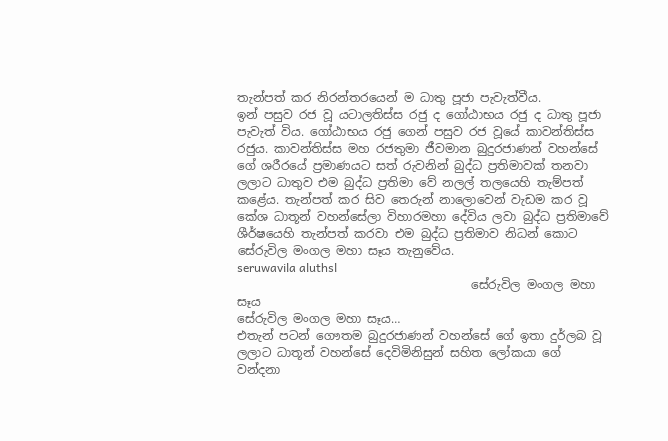තැන්පත් කර නිරන්තරයෙන් ම ධාතු පූජා පැවැත්වීය.
ඉන් පසුව රජ වූ යටාලතිස්ස රජු ද ගෝඨාභය රජු ද ධාතු පූජා පැවැත් විය. ගෝඨාභය රජු ගෙන් පසුව රජ වූයේ කාවන්තිස්ස රජුය. කාවන්තිස්ස මහ රජතුමා ජීවමාන බුදුරජාණන් වහන්සේ ගේ ශරීරයේ ප්‍රමාණයට සත් රුවනින් බුද්ධ ප්‍රතිමාවක් තනවා ලලාට ධාතුව එම බුද්ධ ප්‍රතිමා වේ නලල් තලයෙහි තැම්පත් කළේය. තැන්පත් කර සිව තෙරුන් නාලොවෙන් වැඩම කර වූ කේශ ධාතූන් වහන්සේලා විහාරමහා දේවිය ලවා බුද්ධ ප්‍රතිමාවේ ශීර්ෂයෙහි තැන්පත් කරවා එම බුද්ධ ප්‍රතිමාව නිධන් කොට සේරුවිල මංගල මහා සෑය තැනුවේය.
seruwavila aluthsl
                                       සේරුවිල මංගල මහා සෑය
සේරුවිල මංගල මහා සෑය…
එතැන් පටන් ගෞතම බුදුරජාණන් වහන්සේ ගේ ඉතා දුර්ලබ වූ ලලාට ධාතූන් වහන්සේ දෙවිමිනිසුන් සහිත ලෝකයා ගේ වන්දනා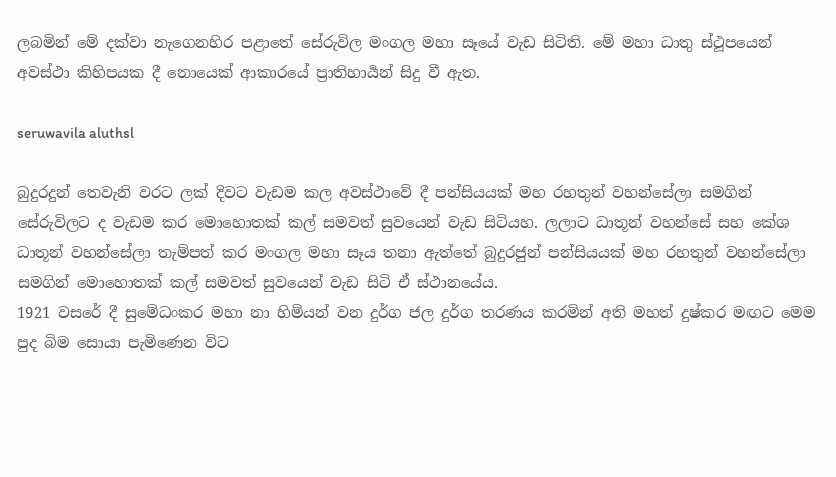ලබමින් මේ දක්වා නැගෙනහිර පළාතේ සේරුවිල මංගල මහා සෑයේ වැඩ සිටිති. මේ මහා ධාතු ස්ථූපයෙන් අවස්ථා කිහිපයක දී නොයෙක් ආකාරයේ ප්‍රාතිහාර්‍යන් සිදු වී ඇත.

seruwavila aluthsl

බුදුරදුන් තෙවැනි වරට ලක් දිවට වැඩම කල අවස්ථාවේ දී පන්සියයක් මහ රහතුන් වහන්සේලා සමගින් සේරුවිලට ද වැඩම කර මොහොතක් කල් සමවත් සුවයෙන් වැඩ සිටියහ. ලලාට ධාතූන් වහන්සේ සහ කේශ ධාතූන් වහන්සේලා තැම්පත් කර මංගල මහා සෑය තනා ඇත්තේ බුදුරජුන් පන්සියයක් මහ රහතුන් වහන්සේලා සමගින් මොහොතක් කල් සමවත් සුවයෙන් වැඩ සිටි ඒ ස්ථානයේය.
1921 වසරේ දී සුමේධංකර මහා නා හිමියන් වන දුර්ග ජල දුර්ග තරණය කරමින් අති මහත් දුෂ්කර මඟට මෙම පුද බිම සොයා පැමිණෙන විට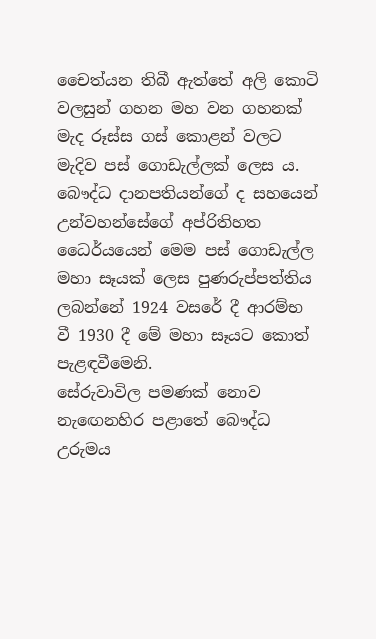චෛත්යන තිබී ඇත්තේ අලි කොටි වලසුන් ගහන මහ වන ගහනක් මැද රූස්ස ගස් කොළන් වලට මැදිව පස් ගොඩැල්ලක් ලෙස ය.
බෞද්ධ දානපතියන්ගේ ද සහයෙන් උන්වහන්සේගේ අප්රිතිහත ධෛර්යයෙන් මෙම පස් ගොඩැල්ල මහා සෑයක් ලෙස පුණරුප්පත්තිය ලබන්නේ 1924 වසරේ දී ආරම්භ වී 1930 දී මේ මහා සෑයට කොත් පැළඳවීමෙනි.
සේරුවාවිල පමණක් නොව නැඟෙනහිර පළාතේ බෞද්ධ උරුමය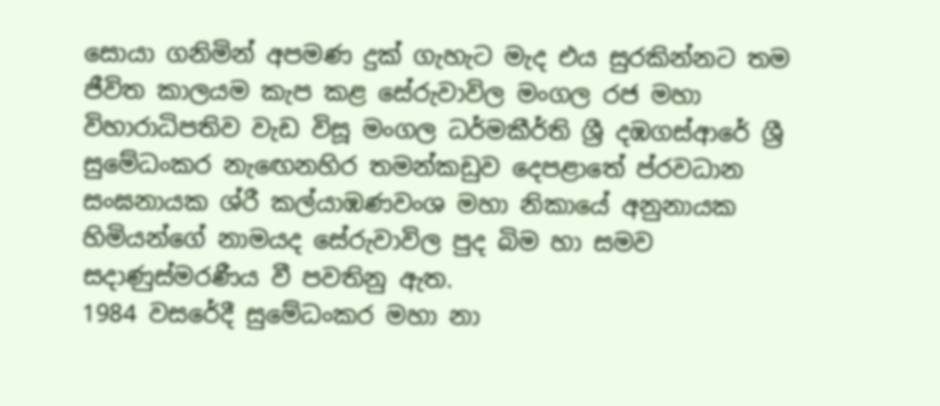සොයා ගනිමින් අපමණ දුක් ගැහැට මැද එය සුරකින්නට තම ජීවිත කාලයම කැප කළ සේරුවාවිල මංගල රජ මහා විහාරාධිපතිව වැඩ විසූ මංගල ධර්මකීර්ති ශ්‍රී දඹගස්ආරේ ශ්‍රී සුමේධංකර නැඟෙනහිර තමන්කඩුව දෙපළාතේ ප්රවධාන සංඝනායක ශ්රී කල්යාඹණවංශ මහා නිකායේ අනුනායක හිමියන්ගේ නාමයද සේරුවාවිල පුද බිම හා සමව සදාණුස්මරණීය වී පවතිනු ඇත.
1984 වසරේදී සුමේධංකර මහා නා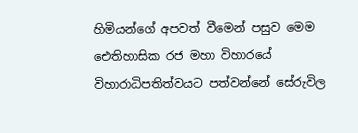හිමියන්ගේ අපවත් වීමෙන් පසුව මෙම ඓතිහාසික රජ මහා විහාරයේ විහාරාධිපතිත්වයට පත්වන්නේ සේරුවිල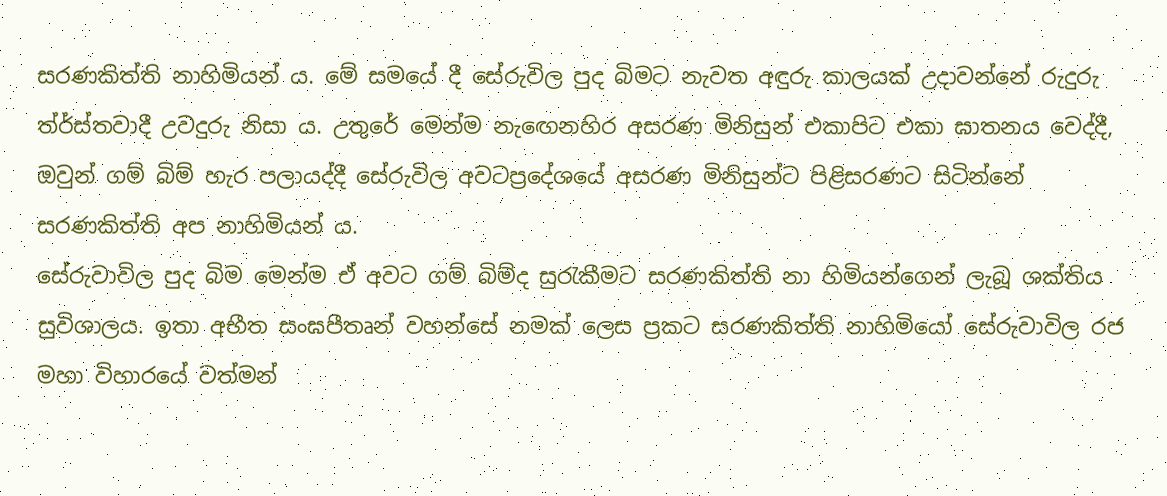සරණකිත්ති නාහිමියන් ය. මේ සමයේ දී සේරුවිල පුද බිමට නැවත අඳුරු කාලයක් උදාවන්නේ රුදුරු ත්ර්ස්තවාදී උවදුරු නිසා ය. උතුරේ මෙන්ම නැඟෙනහිර අසරණ මිනිසුන් එකාපිට එකා ඝාතනය වෙද්දී, ඔවුන් ගම් බිම් හැර පලායද්දී සේරුවිල අවටප්‍රදේශයේ අසරණ මිනිසුන්ට පිළිසරණට සිටින්නේ සරණකිත්ති අප නාහිමියන් ය.
සේරුවාවිල පුද බිම මෙන්ම ඒ අවට ගම් බිම්ද සුරැකීමට සරණකිත්ති නා හිමියන්ගෙන් ලැබූ ශක්තිය සුවිශාලය. ඉතා අභීත සංඝපීතෘන් වහන්සේ නමක් ලෙස ප්‍රකට සරණකිත්ති නාහිමියෝ සේරුවාවිල රජ මහා විහාරයේ වත්මන්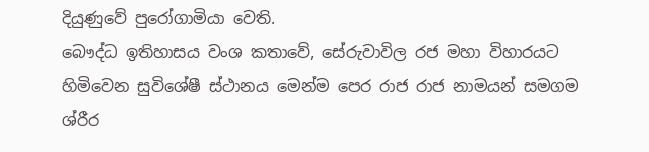දියුණුවේ පුරෝගාමියා වෙති.
බෞද්ධ ඉතිහාසය වංශ කතාවේ, සේරුවාවිල රජ මහා විහාරයට හිමිවෙන සුවිශේෂී ස්ථානය මෙන්ම පෙර රාජ රාජ නාමයන් සමගම ශ්රීර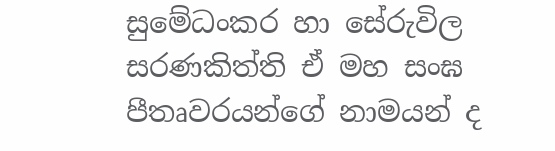සුමේධංකර හා සේරුවිල සරණකිත්ති ඒ මහ සංඝ පීතෘවරයන්ගේ නාමයන් ද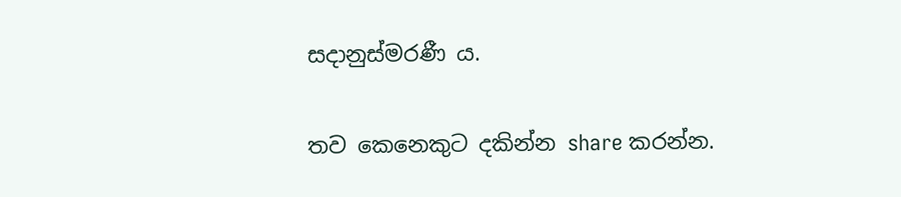සදානුස්මරණී ය.

තව කෙනෙකුට දකින්න share කරන්න.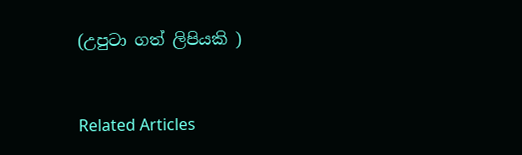(උපුටා ගත් ලිපියකි )


Related Articles